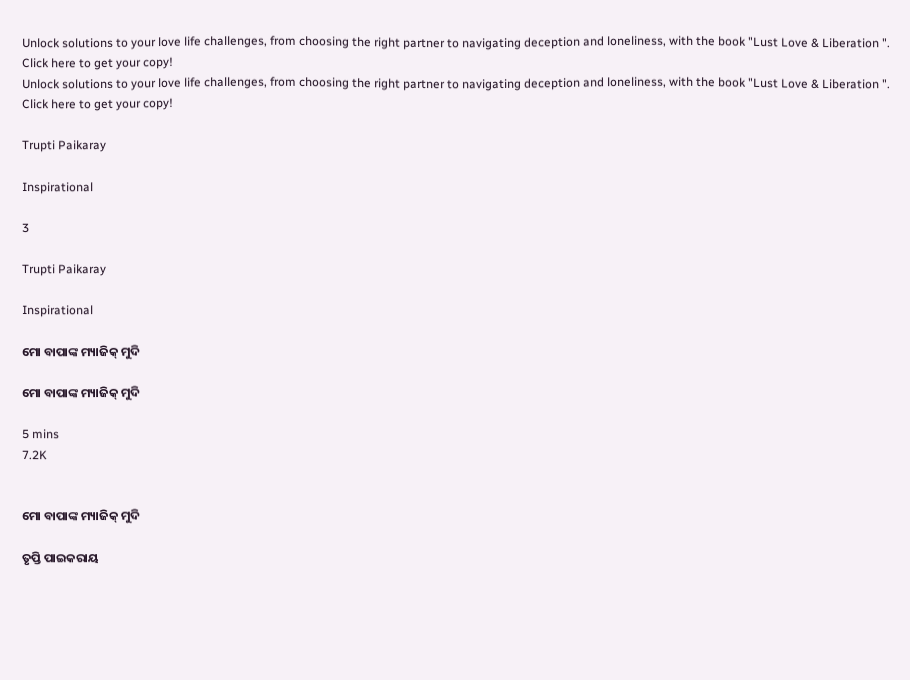Unlock solutions to your love life challenges, from choosing the right partner to navigating deception and loneliness, with the book "Lust Love & Liberation ". Click here to get your copy!
Unlock solutions to your love life challenges, from choosing the right partner to navigating deception and loneliness, with the book "Lust Love & Liberation ". Click here to get your copy!

Trupti Paikaray

Inspirational

3

Trupti Paikaray

Inspirational

ମୋ ବାପାଙ୍କ ମ୍ୟାଜିକ୍ ମୁଦି

ମୋ ବାପାଙ୍କ ମ୍ୟାଜିକ୍ ମୁଦି

5 mins
7.2K


ମୋ ବାପାଙ୍କ ମ୍ୟାଜିକ୍ ମୁଦି

ତୃପ୍ତି ପାଇକରାୟ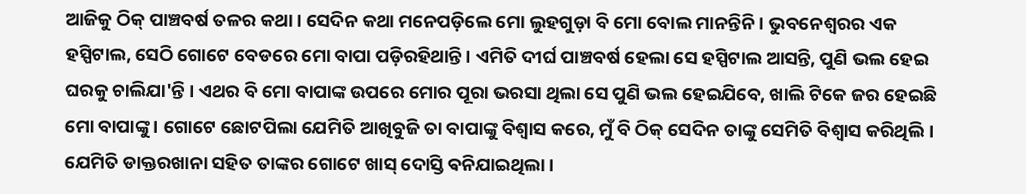ଆଜିକୁ ଠିକ୍ ପାଞ୍ଚବର୍ଷ ତଳର କଥା । ସେଦିନ କଥା ମନେପଡ଼ିଲେ ମୋ ଲୁହଗୁଡ଼ା ବି ମୋ ବୋଲ ମାନନ୍ତିନି । ଭୁବନେଶ୍ୱରର ଏକ ହସ୍ପିଟାଲ, ସେଠି ଗୋଟେ ବେଡରେ ମୋ ବାପା ପଡ଼ିରହିଥାନ୍ତି । ଏମିତି ଦୀର୍ଘ ପାଞ୍ଚବର୍ଷ ହେଲା ସେ ହସ୍ପିଟାଲ ଆସନ୍ତି, ପୁଣି ଭଲ ହେଇ ଘରକୁ ଚାଲିଯା'ନ୍ତି । ଏଥର ବି ମୋ ବାପାଙ୍କ ଉପରେ ମୋର ପୂରା ଭରସା ଥିଲା ସେ ପୁଣି ଭଲ ହେଇଯିବେ, ଖାଲି ଟିକେ ଜର ହେଇଛି ମୋ ବାପାଙ୍କୁ । ଗୋଟେ ଛୋଟପିଲା ଯେମିତି ଆଖିବୁଜି ତା ବାପାଙ୍କୁ ବିଶ୍ୱାସ କରେ, ମୁଁ ବି ଠିକ୍ ସେଦିନ ତାଙ୍କୁ ସେମିତି ବିଶ୍ୱାସ କରିଥିଲି । ଯେମିତି ଡାକ୍ତରଖାନା ସହିତ ତାଙ୍କର ଗୋଟେ ଖାସ୍ ଦୋସ୍ତି ଵନିଯାଇଥିଲା ।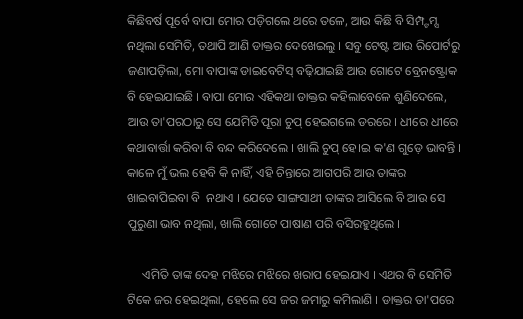କିଛିବର୍ଷ ପୂର୍ବେ ବାପା ମୋର ପଡ଼ିଗଲେ ଥରେ ତଳେ, ଆଉ କିଛି ବି ସିମ୍ପ୍ଟମ୍ସ ନଥିଲା ସେମିତି, ତଥାପି ଆଣି ଡାକ୍ତର ଦେଖେଇଲୁ । ସବୁ ଟେଷ୍ଟ ଆଉ ରିପୋର୍ଟରୁ ଜଣାପଡ଼ିଲା, ମୋ ବାପାଙ୍କ ଡାଇବେଟିସ୍ ବଢ଼ିଯାଇଛି ଆଉ ଗୋଟେ ବ୍ରେନଷ୍ଟ୍ରୋକ ବି ହେଇଯାଇଛି । ବାପା ମୋର ଏହିକଥା ଡାକ୍ତର କହିଲାବେଳେ ଶୁଣିଦେଲେ, ଆଉ ତା'ପରଠାରୁ ସେ ଯେମିତି ପୂରା ଚୁପ୍ ହେଇଗଲେ ଡରରେ । ଧୀରେ ଧୀରେ କଥାବାର୍ତ୍ତା କରିବା ବି ବନ୍ଦ କରିଦେଲେ । ଖାଲି ଚୁପ୍ ହେ।ଇ କ'ଣ ଗୁଡ଼େ ଭାବନ୍ତି । କାଳେ ମୁଁ ଭଲ ହେବି କି ନାହିଁ, ଏହି ଚିନ୍ତାରେ ଆଗପରି ଆଉ ତାଙ୍କର ଖାଇବାପିଇବା ବି  ନଥାଏ । ଯେତେ ସାଙ୍ଗସାଥୀ ତାଙ୍କର ଆସିଲେ ବି ଆଉ ସେ ପୁରୁଣା ଭାବ ନଥିଲା, ଖାଲି ଗୋଟେ ପାଷାଣ ପରି ବସିରହୁଥିଲେ ।

     ଏମିତି ତାଙ୍କ ଦେହ ମଝିରେ ମଝିରେ ଖରାପ ହେଇଯାଏ । ଏଥର ବି ସେମିତି ଟିକେ ଜର ହେଇଥିଲା, ହେଲେ ସେ ଜର ଜମାରୁ କମିଲାଣି । ଡାକ୍ତର ତା'ପରେ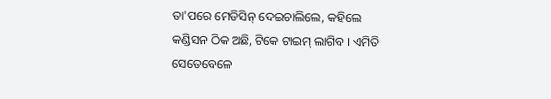ତା'ପରେ ମେଡିସିନ୍ ଦେଇଚାଲିଲେ, କହିଲେ କଣ୍ଡିସନ ଠିକ ଅଛି, ଟିକେ ଟାଇମ୍ ଲାଗିବ । ଏମିତି ସେତେବେଳେ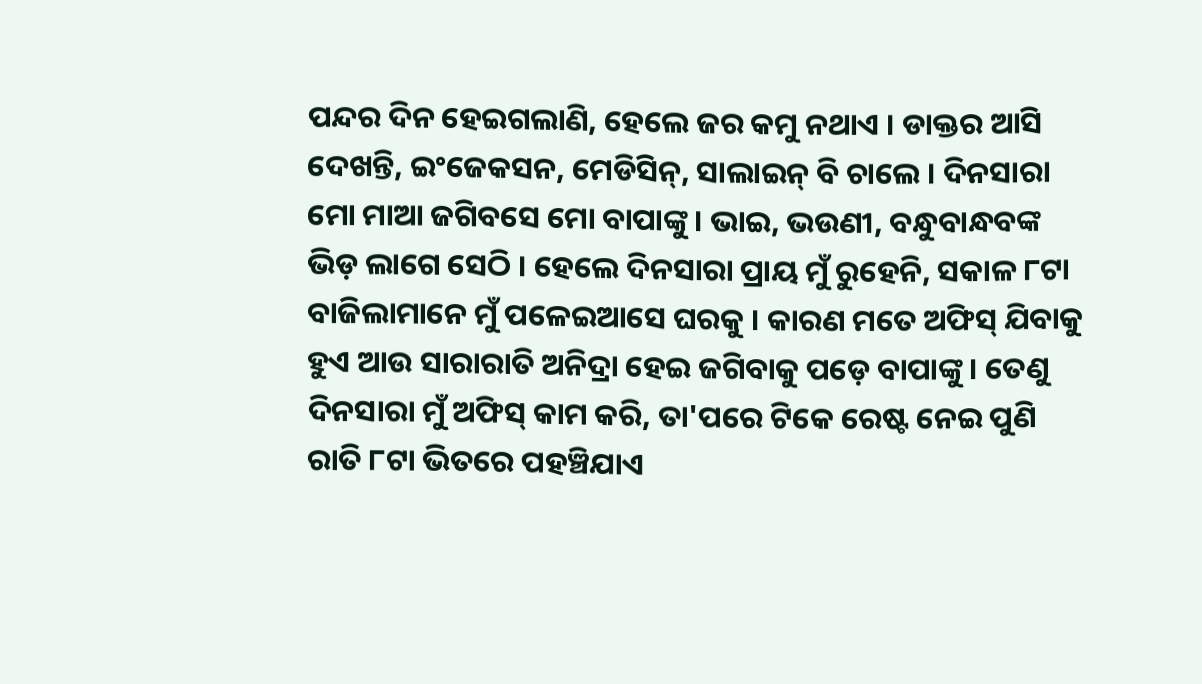ପନ୍ଦର ଦିନ ହେଇଗଲାଣି, ହେଲେ ଜର କମୁ ନଥାଏ । ଡାକ୍ତର ଆସି ଦେଖନ୍ତି, ଇଂଜେକସନ, ମେଡିସିନ୍, ସାଲାଇନ୍ ବି ଚାଲେ । ଦିନସାରା ମୋ ମାଆ ଜଗିବସେ ମୋ ବାପାଙ୍କୁ । ଭାଇ, ଭଉଣୀ, ବନ୍ଧୁବାନ୍ଧବଙ୍କ ଭିଡ଼ ଲାଗେ ସେଠି । ହେଲେ ଦିନସାରା ପ୍ରାୟ ମୁଁ ରୁହେନି, ସକାଳ ୮ଟା ବାଜିଲାମାନେ ମୁଁ ପଳେଇଆସେ ଘରକୁ । କାରଣ ମତେ ଅଫିସ୍ ଯିବାକୁ ହୁଏ ଆଉ ସାରାରାତି ଅନିଦ୍ରା ହେଇ ଜଗିବାକୁ ପଡ଼େ ବାପାଙ୍କୁ । ତେଣୁ ଦିନସାରା ମୁଁ ଅଫିସ୍ କାମ କରି, ତା'ପରେ ଟିକେ ରେଷ୍ଟ ନେଇ ପୁଣି ରାତି ୮ଟା ଭିତରେ ପହଞ୍ଚିଯାଏ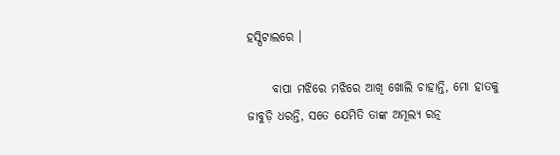ହସ୍ପିଟାଲରେ ।

     ବାପା ମଝିରେ ମଝିରେ ଆଖି ଖୋଲି ଚାହାନ୍ତି, ମୋ ହାତକୁ ଜାବୁଡ଼ି ଧରନ୍ତି, ସତେ ଯେମିତି ତାଙ୍କ ଅମୂଲ୍ୟ ରତ୍ନ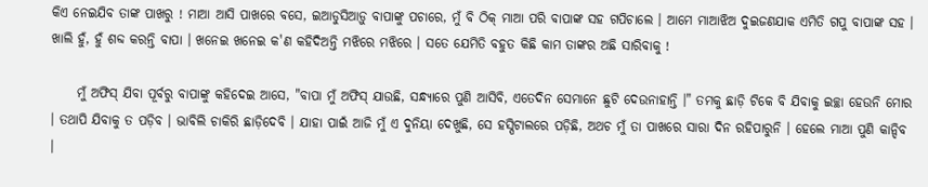କିଏ ନେଇଯିବ ତାଙ୍କ ପାଖରୁ ! ମାଆ ଆସି ପାଖରେ ବସେ, ଇଆଡୁସିଆଡ଼ୁ ବାପାଙ୍କୁ ପଚାରେ, ମୁଁ ବି ଠିକ୍ ମାଆ ପରି ବାପାଙ୍କ ସହ ଗପିଚାଲେ । ଆମେ ମାଆଝିଅ ଦୁଇଜଣଯାକ ଏମିତି ଗପୁ ବାପାଙ୍କ ସହ । ଖାଲି ହୁଁ, ହୁଁ ଶବ୍ଦ କରନ୍ତି ବାପା । ଖନେଇ ଖନେଇ କ'ଣ କହିଦିଅନ୍ତି ମଝିରେ ମଝିରେ । ସତେ ଯେମିତି ବହୁତ କିଛି କାମ ତାଙ୍କର ଅଛି ସାରିବାକୁ !

     ମୁଁ ଅଫିସ୍ ଯିବା ପୂର୍ବରୁ ବାପାଙ୍କୁ କହିଦେଇ ଆସେ, "ବାପା ମୁଁ ଅଫିସ୍ ଯାଉଛି, ସନ୍ଧ୍ୟାରେ ପୁଣି ଆସିବି, ଏତେଦିନ ସେମାନେ ଛୁଟି ଦେଉନାହାନ୍ତି ।" ତମକୁ ଛାଡ଼ି ଟିକେ ବି ଯିବାକୁ ଇଚ୍ଛା ହେଉନି ମୋର । ତଥାପି ଯିବାକୁ ତ ପଡ଼ିବ । ଭାବିଲି ଚାକିରି ଛାଡ଼ିଦେବି । ଯାହା ପାଇଁ ଆଜି ମୁଁ ଏ ଦୁନିୟା ଦେଖୁଛି, ସେ ହସ୍ପିଟାଲରେ ପଡ଼ିଛି, ଅଥଚ ମୁଁ ତା ପାଖରେ ସାରା ଦିନ ରହିପାରୁନି । ହେଲେ ମାଆ ପୁଣି କାନ୍ଦିବ ।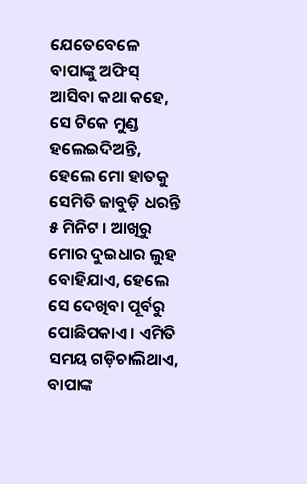ଯେତେବେଳେ ବାପାଙ୍କୁ ଅଫିସ୍ ଆସିବା କଥା କହେ, ସେ ଟିକେ ମୁଣ୍ଡ ହଲେଇଦିଅନ୍ତି, ହେଲେ ମୋ ହାତକୁ ସେମିତି ଜାବୁଡ଼ି ଧରନ୍ତି ୫ ମିନିଟ । ଆଖିରୁ ମୋର ଦୁଇଧାର ଲୁହ ବୋହିଯାଏ, ହେଲେ ସେ ଦେଖିବା ପୂର୍ବରୁ ପୋଛିପକାଏ । ଏମିତି ସମୟ ଗଡ଼ିଚାଲିଥାଏ, ବାପାଙ୍କ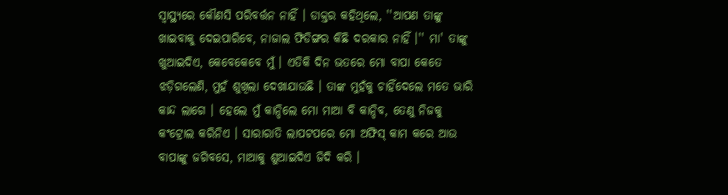ସ୍ୱାସ୍ଥ୍ୟରେ କୌଣସି ପରିବର୍ତ୍ତନ ନାହିଁ । ଡାକ୍ତର କହିଥିଲେ, ''ଆପଣ ତାଙ୍କୁ ଖାଇବାକୁ ଦେଇପାରିବେ, ନାଜାଲ ଫିଡିଙ୍ଗର କିଛି ଦରକାର ନାହିଁ ।'' ମା' ତାଙ୍କୁ ଖୁଆଇଦିଏ, କେବେକେବେ ମୁଁ । ଏତିକି ଦିନ ଭତରେ ମୋ ବାପା କେତେ ଝଡ଼ିଗଲେଣି, ମୁହଁ ଶୁଖିଲା ଦେଖାଯାଉଛି । ତାଙ୍କ ମୁହଁକୁ ଚାହିଁଦେଲେ ମତେ ଭାରି କାନ୍ଦ ଲାଗେ । ହେଲେ ମୁଁ କାନ୍ଦିଲେ ମୋ ମାଆ ବି କାନ୍ଦିବ, ତେଣୁ ନିଜକୁ କଂଟ୍ରୋଲ କରିନିଏ । ସାରାରାତି ଲାପଟପରେ ମୋ ଅଫିସ୍ କାମ କରେ ଆଉ ବାପାଙ୍କୁ ଜଗିବସେ, ମାଆକୁ ଶୁଆଇଦିଏ ଜିଦି କରି ।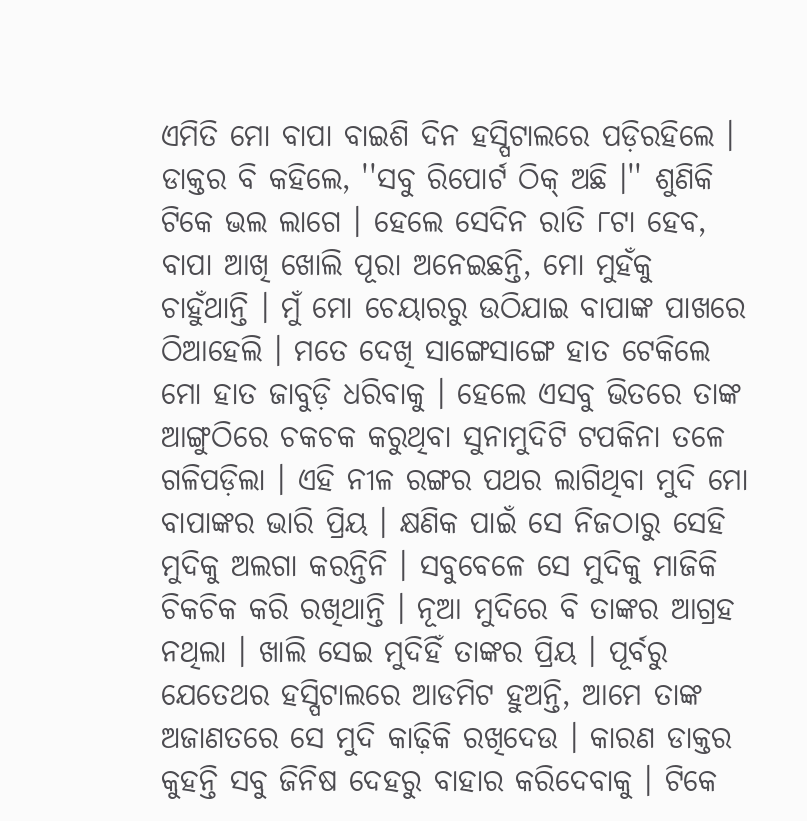ଏମିତି ମୋ ବାପା ବାଇଶି ଦିନ ହସ୍ପିଟାଲରେ ପଡ଼ିରହିଲେ । ଡାକ୍ତର ବି କହିଲେ, ''ସବୁ ରିପୋର୍ଟ ଠିକ୍ ଅଛି ।'' ଶୁଣିକି ଟିକେ ଭଲ ଲାଗେ । ହେଲେ ସେଦିନ ରାତି ୮ଟା ହେବ, ବାପା ଆଖି ଖୋଲି ପୂରା ଅନେଇଛନ୍ତି, ମୋ ମୁହଁକୁ ଚାହୁଁଥାନ୍ତି । ମୁଁ ମୋ ଚେୟାରରୁ ଉଠିଯାଇ ବାପାଙ୍କ ପାଖରେ ଠିଆହେଲି । ମତେ ଦେଖି ସାଙ୍ଗେସାଙ୍ଗେ ହାତ ଟେକିଲେ ମୋ ହାତ ଜାବୁଡ଼ି ଧରିବାକୁ । ହେଲେ ଏସବୁ ଭିତରେ ତାଙ୍କ ଆଙ୍ଗୁଠିରେ ଚକଚକ କରୁଥିବା ସୁନାମୁଦିଟି ଟପକିନା ତଳେ ଗଳିପଡ଼ିଲା । ଏହି ନୀଳ ରଙ୍ଗର ପଥର ଲାଗିଥିବା ମୁଦି ମୋ ବାପାଙ୍କର ଭାରି ପ୍ରିୟ । କ୍ଷଣିକ ପାଇଁ ସେ ନିଜଠାରୁ ସେହି ମୁଦିକୁ ଅଲଗା କରନ୍ତିନି । ସବୁବେଳେ ସେ ମୁଦିକୁ ମାଜିକି ଚିକଚିକ କରି ରଖିଥାନ୍ତି । ନୂଆ ମୁଦିରେ ବି ତାଙ୍କର ଆଗ୍ରହ ନଥିଲା । ଖାଲି ସେଇ ମୁଦିହିଁ ତାଙ୍କର ପ୍ରିୟ । ପୂର୍ବରୁ ଯେତେଥର ହସ୍ପିଟାଲରେ ଆଡମିଟ ହୁଅନ୍ତି, ଆମେ ତାଙ୍କ ଅଜାଣତରେ ସେ ମୁଦି କାଢ଼ିକି ରଖିଦେଉ । କାରଣ ଡାକ୍ତର କୁହନ୍ତି ସବୁ ଜିନିଷ ଦେହରୁ ବାହାର କରିଦେବାକୁ । ଟିକେ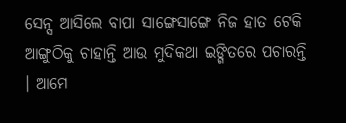ସେନ୍ସ ଆସିଲେ ବାପା ସାଙ୍ଗେସାଙ୍ଗେ ନିଜ ହାତ ଟେକି ଆଙ୍ଗୁଠିକୁ ଚାହାନ୍ତି ଆଉ ମୁଦିକଥା ଇଙ୍ଗିତରେ ପଚାରନ୍ତି । ଆମେ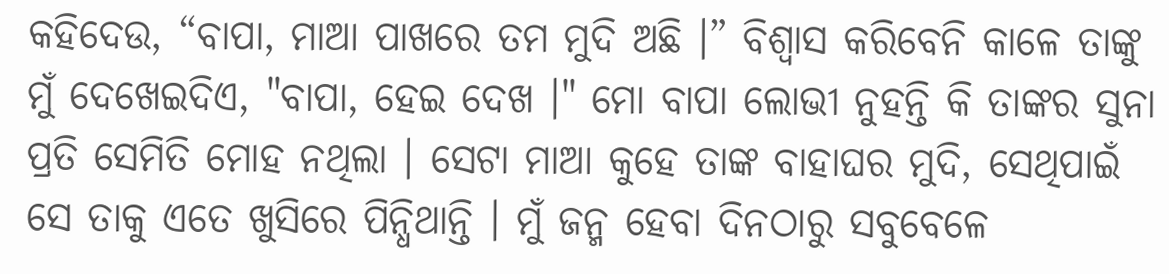କହିଦେଉ, “ବାପା, ମାଆ ପାଖରେ ତମ ମୁଦି ଅଛି ।” ବିଶ୍ୱାସ କରିବେନି କାଳେ ତାଙ୍କୁ ମୁଁ ଦେଖେଇଦିଏ, "ବାପା, ହେଇ ଦେଖ ।" ମୋ ବାପା ଲୋଭୀ ନୁହନ୍ତି କି ତାଙ୍କର ସୁନା ପ୍ରତି ସେମିତି ମୋହ ନଥିଲା । ସେଟା ମାଆ କୁହେ ତାଙ୍କ ବାହାଘର ମୁଦି, ସେଥିପାଇଁ ସେ ତାକୁ ଏତେ ଖୁସିରେ ପିନ୍ଧିଥାନ୍ତି । ମୁଁ ଜନ୍ମ ହେବା ଦିନଠାରୁ ସବୁବେଳେ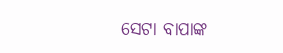ସେଟା ବାପାଙ୍କ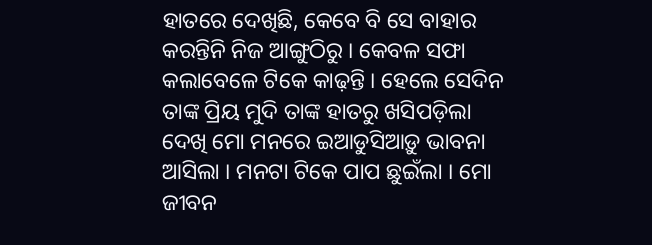ହାତରେ ଦେଖିଛି, କେବେ ବି ସେ ବାହାର କରନ୍ତିନି ନିଜ ଆଙ୍ଗୁଠିରୁ । କେବଳ ସଫା କଲାବେଳେ ଟିକେ କାଢ଼ନ୍ତି । ହେଲେ ସେଦିନ ତାଙ୍କ ପ୍ରିୟ ମୁଦି ତାଙ୍କ ହାତରୁ ଖସିପଡ଼ିଲା ଦେଖି ମୋ ମନରେ ଇଆଡୁସିଆଡ଼ୁ ଭାବନା ଆସିଲା । ମନଟା ଟିକେ ପାପ ଛୁଇଁଲା । ମୋ ଜୀବନ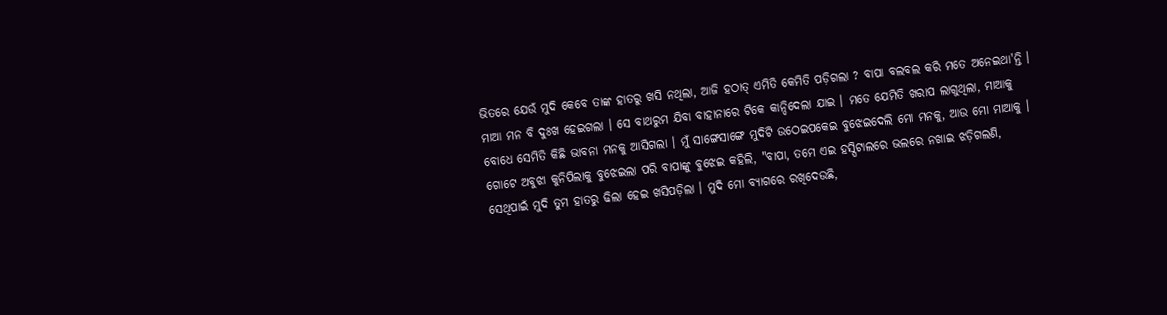ଭିତରେ ଯେଉଁ ମୁଦି କେବେ ତାଙ୍କ ହାତରୁ ଖସି ନଥିଲା, ଆଜି ହଠାତ୍ ଏମିତି କେମିତି ପଡ଼ିଗଲା ? ବାପା ବଲବଲ କରି ମତେ ଅନେଇଥା'ନ୍ତି । ମାଆ ମନ ବି ଦୁଃଖ ହେଇଗଲା । ସେ ବାଥରୁମ ଯିବା ବାହାନାରେ ଟିକେ କାନ୍ଦିଦେଲା ଯାଇ । ମତେ ଯେମିତି ଖରାପ ଲାଗୁଥିଲା, ମାଆକୁ ବୋଧେ ସେମିତି କିଛି ଭାବନା ମନକୁ ଆସିଗଲା । ମୁଁ ସାଙ୍ଗେସାଙ୍ଗେ ମୁଦିଟି ଉଠେଇପକେଇ ବୁଝେଇଦେଲି ମୋ ମନକୁ, ଆଉ ମୋ ମାଆକୁ । ଗୋଟେ ଅବୁଝା କୁନିପିଲାକୁ ବୁଝେଇଲା ପରି ବାପାଙ୍କୁ ବୁଝେଇ କହିଲି, "ବାପା, ତମେ ଏଇ ହସ୍ପିଟାଲରେ ଭଲରେ ନଖାଇ ଝଡ଼ିଗଲଣି, ସେଥିପାଇଁ ମୁଦି ତୁମ ହାତରୁ ଢିଲା ହେଇ ଖସିପଡ଼ିଲା । ମୁଦି ମୋ ବ୍ୟାଗରେ ରଖିଦେଉଛି,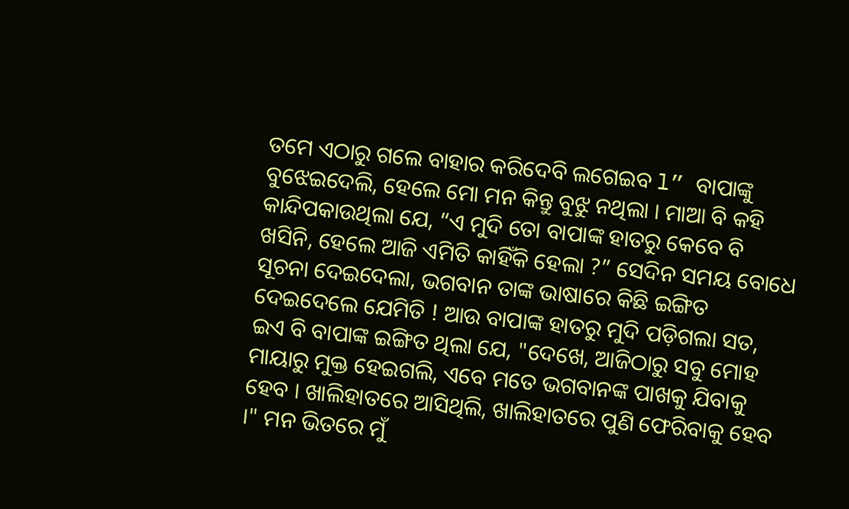ତମେ ଏଠାରୁ ଗଲେ ବାହାର କରିଦେବି ଲଗେଇବ l” ବାପାଙ୍କୁ ବୁଝେଇଦେଲି, ହେଲେ ମୋ ମନ କିନ୍ତୁ ବୁଝୁ ନଥିଲା । ମାଆ ବି କହି କାନ୍ଦିପକାଉଥିଲା ଯେ, “ଏ ମୁଦି ତୋ ବାପାଙ୍କ ହାତରୁ କେବେ ବି ଖସିନି, ହେଲେ ଆଜି ଏମିତି କାହିଁକି ହେଲା ?” ସେଦିନ ସମୟ ବୋଧେ ସୂଚନା ଦେଇଦେଲା, ଭଗବାନ ତାଙ୍କ ଭାଷାରେ କିଛି ଇଙ୍ଗିତ ଦେଇଦେଲେ ଯେମିତି ! ଆଉ ବାପାଙ୍କ ହାତରୁ ମୁଦି ପଡ଼ିଗଲା ସତ, ଇଏ ବି ବାପାଙ୍କ ଇଙ୍ଗିତ ଥିଲା ଯେ, "ଦେଖେ, ଆଜିଠାରୁ ସବୁ ମୋହ ମାୟାରୁ ମୁକ୍ତ ହେଇଗଲି, ଏବେ ମତେ ଭଗବାନଙ୍କ ପାଖକୁ ଯିବାକୁ ହେବ । ଖାଲିହାତରେ ଆସିଥିଲି, ଖାଲିହାତରେ ପୁଣି ଫେରିବାକୁ ହେବ ।" ମନ ଭିତରେ ମୁଁ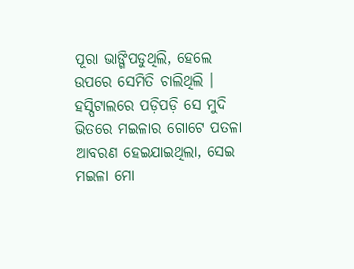ପୂରା ଭାଙ୍ଗିପଡୁଥିଲି, ହେଲେ ଉପରେ ସେମିତି ଚାଲିଥିଲି । ହସ୍ପିଟାଲରେ ପଡ଼ିପଡ଼ି ସେ ମୁଦି ଭିତରେ ମଇଳାର ଗୋଟେ ପତଳା ଆବରଣ ହେଇଯାଇଥିଲା, ସେଇ ମଇଳା ମୋ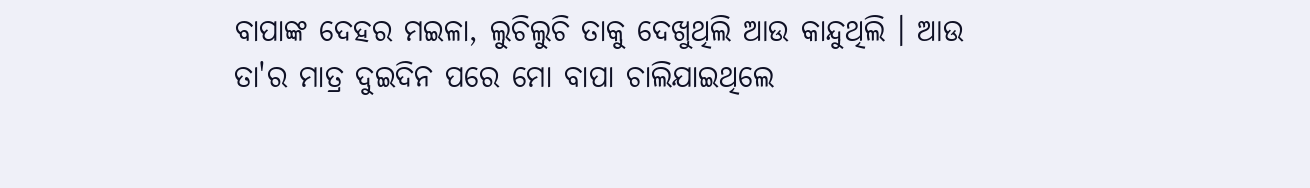ବାପାଙ୍କ ଦେହର ମଇଳା, ଲୁଚିଲୁଚି ତାକୁ ଦେଖୁଥିଲି ଆଉ କାନ୍ଦୁଥିଲି । ଆଉ ତା'ର ମାତ୍ର ଦୁଇଦିନ ପରେ ମୋ ବାପା ଚାଲିଯାଇଥିଲେ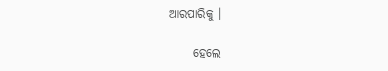ଆରପାରିକୁ ।

     ହେଲେ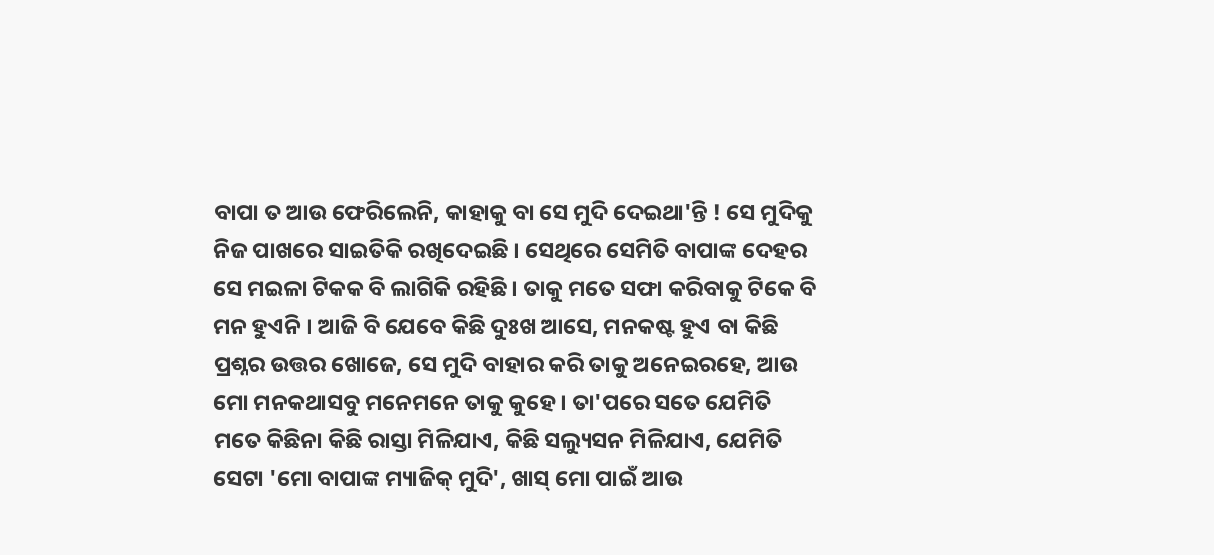ବାପା ତ ଆଉ ଫେରିଲେନି, କାହାକୁ ବା ସେ ମୁଦି ଦେଇଥା'ନ୍ତି ! ସେ ମୁଦିକୁ ନିଜ ପାଖରେ ସାଇତିକି ରଖିଦେଇଛି । ସେଥିରେ ସେମିତି ବାପାଙ୍କ ଦେହର ସେ ମଇଳା ଟିକକ ବି ଲାଗିକି ରହିଛି । ତାକୁ ମତେ ସଫା କରିବାକୁ ଟିକେ ବି ମନ ହୁଏନି । ଆଜି ବି ଯେବେ କିଛି ଦୁଃଖ ଆସେ, ମନକଷ୍ଟ ହୁଏ ବା କିଛି ପ୍ରଶ୍ନର ଉତ୍ତର ଖୋଜେ, ସେ ମୁଦି ବାହାର କରି ତାକୁ ଅନେଇରହେ, ଆଉ ମୋ ମନକଥାସବୁ ମନେମନେ ତାକୁ କୁହେ । ତା'ପରେ ସତେ ଯେମିତି ମତେ କିଛିନା କିଛି ରାସ୍ତା ମିଳିଯାଏ, କିଛି ସଲ୍ୟୁସନ ମିଳିଯାଏ, ଯେମିତି ସେଟା 'ମୋ ବାପାଙ୍କ ମ୍ୟାଜିକ୍ ମୁଦି', ଖାସ୍ ମୋ ପାଇଁ ଆଉ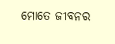ମୋତେ ଜୀବନର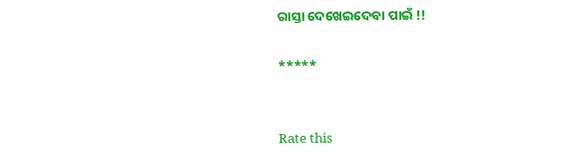ରାସ୍ତା ଦେଖେଇଦେବା ପାଇଁ !!

*****


Rate this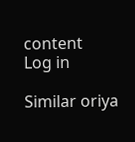content
Log in

Similar oriya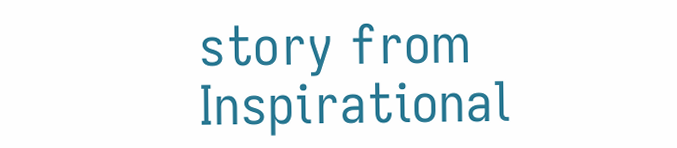story from Inspirational